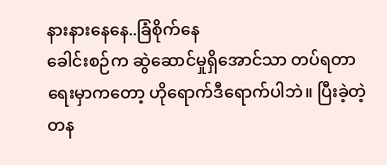နားနားနေနေ..ခြံစိုက်နေ
ခေါင်းစဉ်က ဆွဲဆောင်မှုရှိအောင်သာ တပ်ရတာ ရေးမှာကတော့ ဟိုရောက်ဒီရောက်ပါဘဲ။ ပြီးခဲ့တဲ့ တန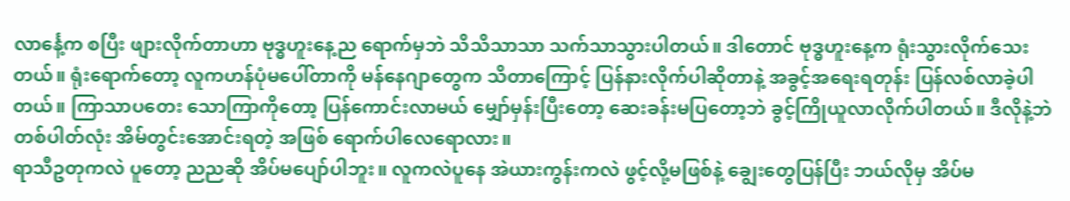လာင်္နေ့က စပြီး ဖျားလိုက်တာဟာ ဗုဒ္ဓဟူးနေ့ည ရောက်မှဘဲ သိသိသာသာ သက်သာသွားပါတယ်။ ဒါတောင် ဗုဒ္ဓဟူးနေ့က ရုံးသွားလိုက်သေးတယ်။ ရုံးရောက်တော့ လူကဟန်ပုံမပေါ်တာကို မန်နေဂျာတွေက သိတာကြောင့် ပြန်နားလိုက်ပါဆိုတာနဲ့ အခွင့်အရေးရတုန်း ပြန်လစ်လာခဲ့ပါတယ်။ ကြာသာပတေး သောကြာကိုတော့ ပြန်ကောင်းလာမယ် မျှော်မှန်းပြီးတော့ ဆေးခန်းမပြတော့ဘဲ ခွင့်ကြိုယူလာလိုက်ပါတယ်။ ဒီလိုနဲ့ဘဲ တစ်ပါတ်လုံး အိမ်တွင်းအောင်းရတဲ့ အဖြစ် ရောက်ပါလေရောလား။
ရာသီဥတုကလဲ ပူတော့ ညညဆို အိပ်မပျော်ပါဘူး။ လူကလဲပူနေ အဲယားကွန်းကလဲ ဖွင့်လို့မဖြစ်နဲ့ ချွေးတွေပြန်ပြီး ဘယ်လိုမှ အိပ်မ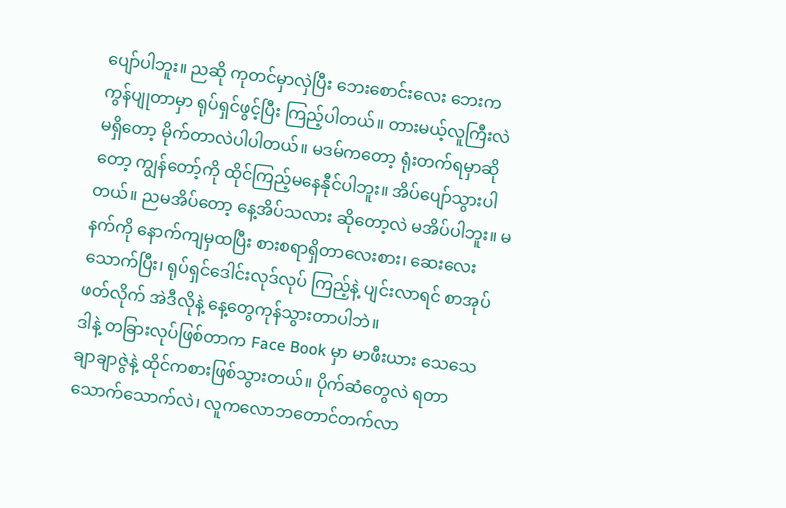ပျော်ပါဘူး။ ညဆို ကုတင်မှာလှဲပြီး ဘေးစောင်းလေး ဘေးက ကွန်ပျုတာမှာ ရုပ်ရှင်ဖွင့်ပြီး ကြည့်ပါတယ်။ တားမယ့်လူကြီးလဲ မရှိတော့ မိုက်တာလဲပါပါတယ်။ မဒမ်ကတော့ ရုံးတက်ရမှာဆိုတော့ ကျွန်တော့်ကို ထိုင်ကြည့်မနေနီုင်ပါဘူး။ အိပ်ပျော်သွားပါတယ်။ ညမအိပ်တော့ နေ့အိပ်သလား ဆိုတော့လဲ မအိပ်ပါဘူး။ မနက်ကို နောက်ကျမှထပြီး စားစရာရှိတာလေးစား၊ ဆေးလေးသောက်ပြီး၊ ရုပ်ရှင်ဒေါင်းလုဒ်လုပ် ကြည့်နဲ့ ပျင်းလာရင် စာအုပ်ဖတ်လိုက် အဲဒီလိုနဲ့ နေ့တွေကုန်သွားတာပါဘဲ။
ဒါနဲ့ တခြားလုပ်ဖြစ်တာက Face Book မှာ မာဖီးယား သေသေချာချာဇွဲနဲ့ ထိုင်ကစားဖြစ်သွားတယ်။ ပိုက်ဆံတွေလဲ ရတာ သောက်သောက်လဲ၊ လူကလောဘတောင်တက်လာ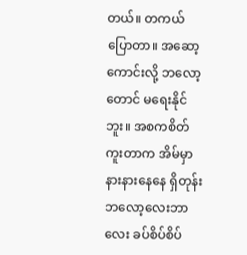တယ်။ တကယ်ပြောတာ။ အဆော့ကောင်းလို့ ဘလော့တောင် မရေးနိုင်ဘူး။ အစကစိတ်ကူးတာက အိမ်မှာ နားနားနေနေ ရှိတုန်း ဘလော့လေးဘာလေး ခပ်စိပ်စိပ်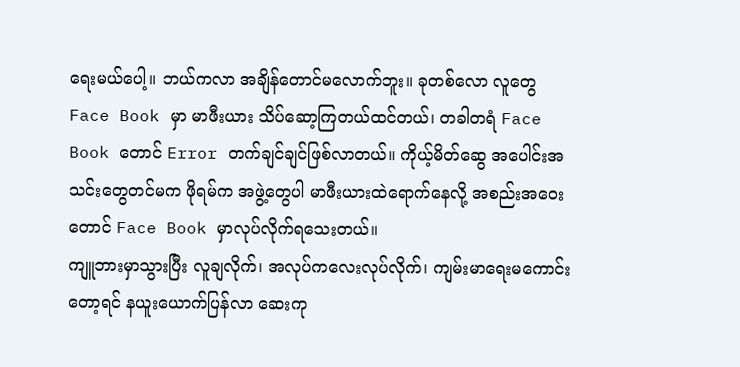ရေးမယ်ပေါ့။ ဘယ်ကလာ အချိန်တောင်မလောက်ဘူး။ ခုတစ်လော လူတွေ Face Book မှာ မာဖီးယား သိပ်ဆော့ကြတယ်ထင်တယ်၊ တခါတရံ Face Book တောင် Error တက်ချင်ချင်ဖြစ်လာတယ်။ ကိုယ့်မိတ်ဆွေ အပေါင်းအသင်းတွေတင်မက ဖိုရမ်က အဖွဲ့တွေပါ မာဖီးယားထဲရောက်နေလို့ အစည်းအဝေးတောင် Face Book မှာလုပ်လိုက်ရသေးတယ်။
ကျူဘားမှာသွားပြီး လူချလိုက်၊ အလုပ်ကလေးလုပ်လိုက်၊ ကျမ်းမာရေးမကောင်းတော့ရင် နယူးယောက်ပြန်လာ ဆေးကု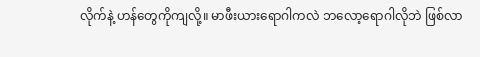လိုက်နဲ့ ဟန်တွေကိုကျလို့။ မာဖီးယားရောဂါကလဲ ဘလော့ရောဂါလိုဘဲ ဖြစ်လာ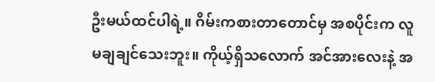ဦးမယ်ထင်ပါရဲ့။ ဂိမ်းကစားတာတောင်မှ အစပိုင်းက လူမချချင်သေးဘူး။ ကိုယ့်ရှိသလောက် အင်အားလေးနဲ့ အ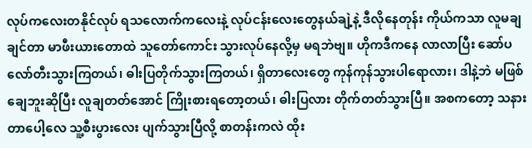လုပ်ကလေးတနိုင်လုပ် ရသလောက်ကလေးနဲ့ လုပ်ငန်းလေးတွေနယ်ချဲ့နဲ့ ဒီလိုနေတုန်း ကိုယ်ကသာ လူမချချင်တာ မာဖီးယားတောထဲ သူတော်ကောင်း သွားလုပ်နေလို့မှ မရဘဲဗျ။ ဟိုကဒီကနေ လာလာပြီး ဆော်ပလော်တီးသွားကြတယ်၊ ဓါးပြတိုက်သွားကြတယ်၊ ရှိတာလေးတွေ ကုန်ကုန်သွားပါရောလား၊ ဒါနဲ့ဘဲ မဖြစ်ချေဘူးဆိုပြီး လူချတတ်အောင် ကြိုးစားရတော့တယ်၊ ဓါးပြလား တိုက်တတ်သွားပြီ။ အစကတော့ သနားတာပေါ့လေ သူ့စီးပွားလေး ပျက်သွားပြီလို့ စာတန်းကလဲ ထိုး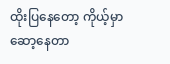ထိုးပြနေတော့ ကိုယ့်မှာ ဆော့နေတာ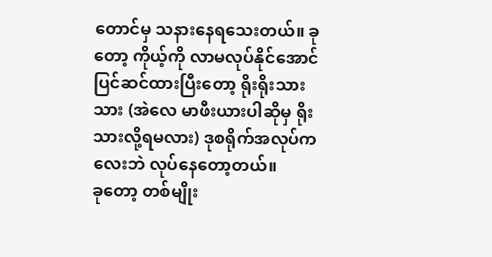တောင်မှ သနားနေရသေးတယ်။ ခုတော့ ကိုယ့်ကို လာမလုပ်နိုင်အောင်ပြင်ဆင်ထားပြီးတော့ ရိုးရိုးသားသား (အဲလေ မာဖီးယားပါဆိုမှ ရိုးသားလို့ရမလား) ဒုစရိုက်အလုပ်ကလေးဘဲ လုပ်နေတော့တယ်။
ခုတော့ တစ်မျိုး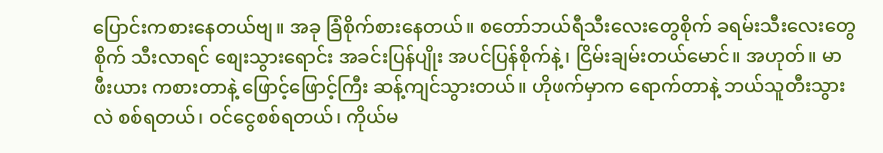ပြောင်းကစားနေတယ်ဗျ။ အခု ခြံစိုက်စားနေတယ်။ စတော်ဘယ်ရီသီးလေးတွေစိုက် ခရမ်းသီးလေးတွေစိုက် သီးလာရင် စျေးသွားရောင်း အခင်းပြန်ပျိုး အပင်ပြန်စိုက်နဲ့၊ ငြိမ်းချမ်းတယ်မောင်။ အဟုတ်။ မာဖီးယား ကစားတာနဲ့ ဖြောင့်ဖြောင့်ကြီး ဆန့်ကျင်သွားတယ်။ ဟိုဖက်မှာက ရောက်တာနဲ့ ဘယ်သူတီးသွားလဲ စစ်ရတယ်၊ ဝင်ငွေစစ်ရတယ်၊ ကိုယ်မ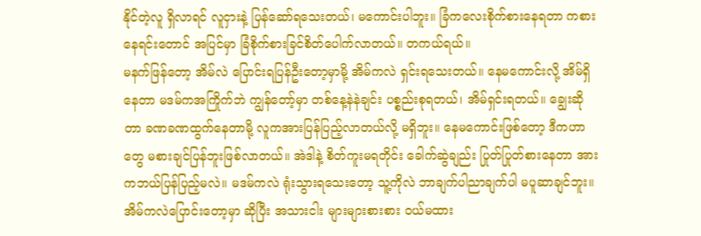နိုင်တဲ့လူ ရှိလာရင် လူငှားနဲ့ ပြန်ဆော်ရသေးတယ်၊ မကောင်းပါဘူး။ ခြံကလေးစိုက်စားနေရတာ ကစားနေရင်းတောင် အပြင်မှာ ခြံစိုက်စားခြင်စိတ်ပေါက်လာတယ်။ တကယ်ရယ်။
မနက်ဖြန်တော့ အိမ်လဲ ပြောင်းရပြန်ဦးတော့မှာမို့ အိမ်ကလဲ ရှင်းရသေးတယ်။ နေမကောင်းလို့ အိမ်ရှိနေတာ မဒမ်ကအကြိုက်ဘဲ ကျွန်တော့်မှာ တစ်နေ့နဲနဲချင်း ပစ္စည်းစုရတယ်၊ အိမ်ရှင်းရတယ်။ ချွေးဆိုတာ ခဏခဏထွက်နေတာမို့ လူကအားပြန်ပြည့်လာတယ်လို့ မရှိဘူး။ နေမကောင်းဖြစ်တော့ ဒီကဟာတွေ မစားချင်ပြန်ဘူးဖြစ်လာတယ်။ အဲဒါနဲ့ စိတ်ကူးမရတိုင်း ခေါက်ဆွဲချည်း ပြုတ်ပြုတ်စားနေတာ အားကဘယ်ပြန်ပြည့်မလဲ။ မဒမ်ကလဲ ရုံးသွားရသေးတော့ သူ့ကိုလဲ ဘာချက်ပါညာချက်ပါ မပူဆာချင်ဘူး။ အိမ်ကလဲပြောင်းတော့မှာ ဆိုပြီး အသားငါး များများစားစား ဝယ်မထား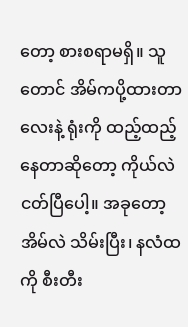တော့ စားစရာမရှိ။ သူတောင် အိမ်ကပို့ထားတာလေးနဲ့ ရုံးကို ထည့်ထည့်နေတာဆိုတော့ ကိုယ်လဲ ငတ်ပြီပေါ့။ အခုတော့ အိမ်လဲ သိမ်းပြီး၊ နလံထကို စီးတီး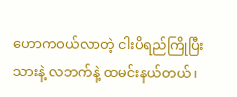ဟောကဝယ်လာတဲ့ ငါးပိရည်ကြိုပြီးသားနဲ့ လဘက်နဲ့ ထမင်းနယ်တယ်၊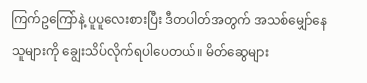ကြက်ဥကြော်နဲ့ ပူပူလေးစားပြီး ဒီတပါတ်အတွက် အသစ်မျှော်နေသူများကို ချွေးသိပ်လိုက်ရပါပေတယ်။ မိတ်ဆွေများ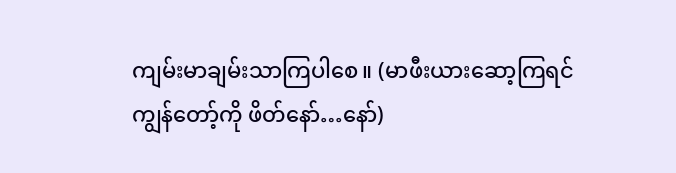ကျမ်းမာချမ်းသာကြပါစေ။ (မာဖီးယားဆော့ကြရင် ကျွန်တော့်ကို ဖိတ်နော်…နော်)